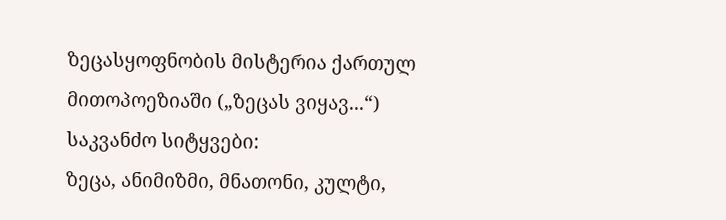ზეცასყოფნობის მისტერია ქართულ მითოპოეზიაში („ზეცას ვიყავ...“)
საკვანძო სიტყვები:
ზეცა, ანიმიზმი, მნათონი, კულტი,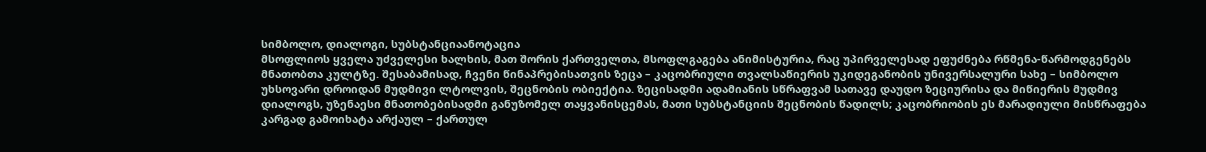სიმბოლო, დიალოგი, სუბსტანციაანოტაცია
მსოფლიოს ყველა უძველესი ხალხის, მათ შორის ქართველთა, მსოფლგაგება ანიმისტურია, რაც უპირველესად ეფუძნება რწმენა-წარმოდგენებს მნათობთა კულტზე. შესაბამისად, ჩვენი წინაპრებისათვის ზეცა – კაცობრიული თვალსაწიერის უკიდეგანობის უნივერსალური სახე – სიმბოლო უხსოვარი დროიდან მუდმივი ლტოლვის, შეცნობის ობიექტია. ზეცისადმი ადამიანის სწრაფვამ სათავე დაუდო ზეციურისა და მიწიერის მუდმივ დიალოგს, უზენაესი მნათობებისადმი განუზომელ თაყვანისცემას, მათი სუბსტანციის შეცნობის წადილს; კაცობრიობის ეს მარადიული მისწრაფება კარგად გამოიხატა არქაულ – ქართულ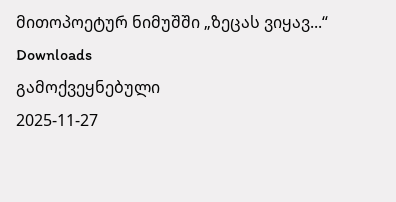მითოპოეტურ ნიმუშში „ზეცას ვიყავ...“
Downloads
გამოქვეყნებული
2025-11-27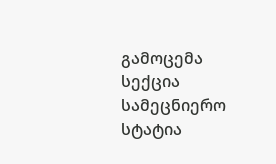გამოცემა
სექცია
სამეცნიერო სტატია